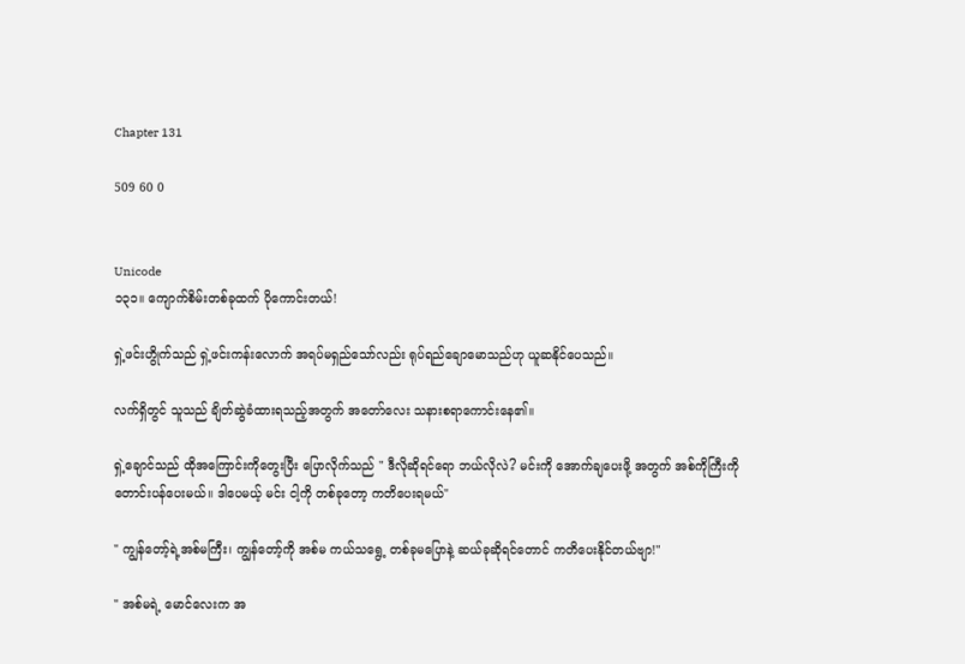Chapter 131

509 60 0


Unicode
၁၃၁။ ကျောက်စိမ်းတစ်ခုထက် ပိုကောင်းတယ်!

ရှဲ့ဖင်းဟွိုက်သည် ရှဲ့ဖင်းကန်းလောက် အရပ်မရှည်သော်လည်း ရုပ်ရည်ချောမောသည်ဟု ယူဆနိုင်ပေသည်။

လက်ရှိတွင် သူသည် ချိတ်ဆွဲခံထားရသည့်အတွက် အတော်လေး သနားစရာကောင်းနေ၏။

ရှဲ့‌ချောင်သည် ထိုအကြောင်းကိုတွေးပြီး ပြောလိုက်သည် " ဒီလိုဆိုရင်ရော ဘယ်လိုလဲ? မင်းကို အောက်ချပေးဖို့ အတွက် အစ်ကိုကြီးကို တောင်းပန်ပေးမယ်။ ဒါပေမယ့် မင်း ငါ့ကို တစ်ခုတော့ ကတိပေးရမယ်"

" ကျွန်တော့်ရဲ့အစ်မကြီး၊ ကျွန်တော့်ကို အစ်မ ကယ်သရွေ့ တစ်ခုမပြောနဲ့ ဆယ်ခုဆိုရင်တောင် ကတိပေးနိုင်တယ်ဗျာ!"

" အစ်မရဲ့ မောင်လေးက အ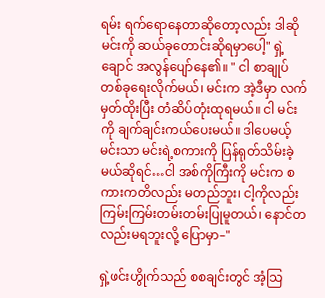ရမ်း ရက်ရောနေတာဆိုတော့လည်း ဒါဆို မင်းကို ဆယ်ခုတောင်းဆိုရမှာပေါ့" ရှဲ့ချောင် အလွန်ပျော်နေ၏။ " ငါ စာချုပ်တစ်ခုရေးလိုက်မယ်၊ မင်းက အဲ့ဒီမှာ လက်မှတ်ထိုးပြီး တံဆိပ်တုံးထုရမယ်။ ငါ မင်းကို ချက်ချင်းကယ်ပေးမယ်။ ဒါပေမယ့် မင်းသာ မင်းရဲ့စကားကို ပြန်ရုတ်သိမ်းခဲ့မယ်ဆိုရင်…ငါ အစ်ကိုကြီးကို မင်းက စကားကတိလည်း မတည်ဘူး၊ ငါ့ကိုလည်း ကြမ်းကြမ်းတမ်းတမ်းပြုမူတယ်၊ နောင်တလည်းမရဘူးလို့ ပြောမှာ–"

ရှဲ့ဖင်းဟွိုက်သည် စစချင်းတွင် အံ့သြ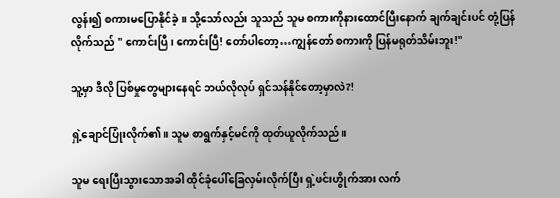လွန်း၍ စကားမပြောနိုင်ခဲ့။ သို့သော်လည်း သူသည် သူမ စကားကိုနားထောင်ပြီးနောက် ချက်ချင်း‌ပင် တုံ့ပြန်လိုက်သည် " ကောင်းပြီ၊ ကောင်းပြီ! တော်ပါတော့…ကျွန်တော် စကားကို ပြန်မရုတ်သိမ်းဘူး!"

သူ့မှာ ဒီလို ပြစ်မှုတွေများနေရင် ဘယ်လိုလုပ် ရှင်သန်နိုင်တော့မှာလဲ?!

ရှဲ့ချောင်ပြုံးလိုက်၏။ သူမ စာရွက်နှင့်မင်ကို ထုတ်ယူလိုက်သည်။

သူမ ရေးပြီးသွားသောအခါ ထိုင်ခုံပေါ်ခြေလှမ်းလိုက်ပြီး ရှဲ့ဖင်းဟွိုက်အား လက်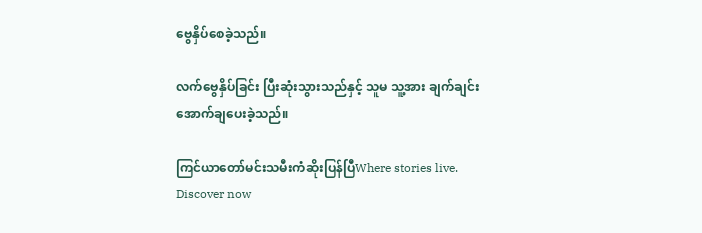ဗွေနှိပ်စေခဲ့သည်။

လက်ဗွေနှိပ်ခြင်း ပြီးဆုံးသွားသည်နှင့် သူမ သူ့အား ချက်ချင်း အောက်ချပေးခဲ့သည်။

ကြင်ယာတော်မင်းသမီးကံဆိုးပြန်ပြီWhere stories live. Discover now